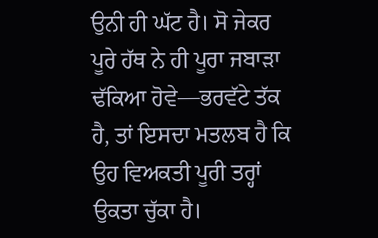ਉਨੀ ਹੀ ਘੱਟ ਹੈ। ਸੋ ਜੇਕਰ ਪੂਰੇ ਹੱਥ ਨੇ ਹੀ ਪੂਰਾ ਜਬਾੜਾ ਢੱਕਿਆ ਹੋਵੇ—ਭਰਵੱਟੇ ਤੱਕ ਹੈ, ਤਾਂ ਇਸਦਾ ਮਤਲਬ ਹੈ ਕਿ ਉਹ ਵਿਅਕਤੀ ਪੂਰੀ ਤਰ੍ਹਾਂ ਉਕਤਾ ਚੁੱਕਾ ਹੈ।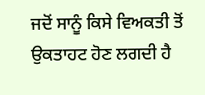ਜਦੋਂ ਸਾਨੂੰ ਕਿਸੇ ਵਿਅਕਤੀ ਤੋਂ ਉਕਤਾਹਟ ਹੋਣ ਲਗਦੀ ਹੈ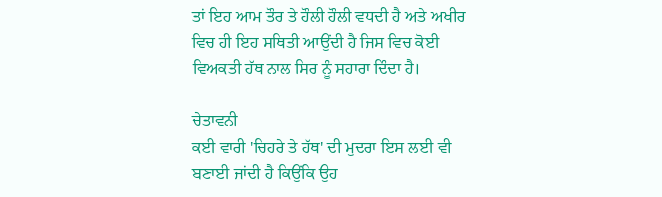ਤਾਂ ਇਹ ਆਮ ਤੌਰ ਤੇ ਹੌਲੀ ਹੌਲੀ ਵਧਦੀ ਹੈ ਅਤੇ ਅਖੀਰ ਵਿਚ ਹੀ ਇਹ ਸਥਿਤੀ ਆਉਂਦੀ ਹੈ ਜਿਸ ਵਿਚ ਕੋਈ ਵਿਅਕਤੀ ਹੱਥ ਨਾਲ ਸਿਰ ਨੂੰ ਸਹਾਰਾ ਦਿੰਦਾ ਹੈ।

ਚੇਤਾਵਨੀ
ਕਈ ਵਾਰੀ 'ਚਿਹਰੇ ਤੇ ਹੱਥ' ਦੀ ਮੁਦਰਾ ਇਸ ਲਈ ਵੀ ਬਣਾਈ ਜਾਂਦੀ ਹੈ ਕਿਉਂਕਿ ਉਹ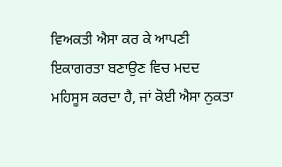ਵਿਅਕਤੀ ਐਸਾ ਕਰ ਕੇ ਆਪਣੀ ਇਕਾਗਰਤਾ ਬਣਾਉਣ ਵਿਚ ਮਦਦ ਮਹਿਸੂਸ ਕਰਦਾ ਹੈ, ਜਾਂ ਕੋਈ ਐਸਾ ਨੁਕਤਾ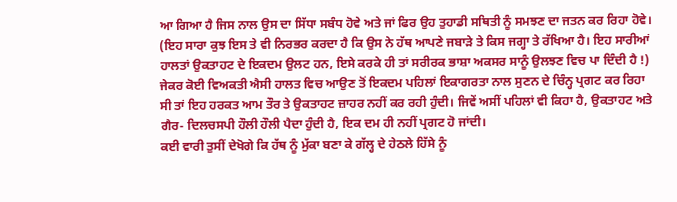ਆ ਗਿਆ ਹੈ ਜਿਸ ਨਾਲ ਉਸ ਦਾ ਸਿੱਧਾ ਸਬੰਧ ਹੋਵੇ ਅਤੇ ਜਾਂ ਫਿਰ ਉਹ ਤੁਹਾਡੀ ਸਥਿਤੀ ਨੂੰ ਸਮਝਣ ਦਾ ਜਤਨ ਕਰ ਰਿਹਾ ਹੋਵੇ। (ਇਹ ਸਾਰਾ ਕੁਝ ਇਸ ਤੇ ਵੀ ਨਿਰਭਰ ਕਰਦਾ ਹੈ ਕਿ ਉਸ ਨੇ ਹੱਥ ਆਪਣੇ ਜਬਾੜੇ ਤੇ ਕਿਸ ਜਗ੍ਹਾ ਤੇ ਰੱਖਿਆ ਹੈ। ਇਹ ਸਾਰੀਆਂ ਹਾਲਤਾਂ ਉਕਤਾਹਟ ਦੇ ਇਕਦਮ ਉਲਟ ਹਨ, ਇਸੇ ਕਰਕੇ ਹੀ ਤਾਂ ਸਰੀਰਕ ਭਾਸ਼ਾ ਅਕਸਰ ਸਾਨੂੰ ਉਲਝਣ ਵਿਚ ਪਾ ਦਿੰਦੀ ਹੈ !)
ਜੇਕਰ ਕੋਈ ਵਿਅਕਤੀ ਐਸੀ ਹਾਲਤ ਵਿਚ ਆਉਣ ਤੋਂ ਇਕਦਮ ਪਹਿਲਾਂ ਇਕਾਗਰਤਾ ਨਾਲ ਸੁਣਨ ਦੇ ਚਿੰਨ੍ਹ ਪ੍ਰਗਟ ਕਰ ਰਿਹਾ ਸੀ ਤਾਂ ਇਹ ਹਰਕਤ ਆਮ ਤੌਰ ਤੇ ਉਕਤਾਹਟ ਜ਼ਾਹਰ ਨਹੀਂ ਕਰ ਰਹੀ ਹੁੰਦੀ। ਜਿਵੇਂ ਅਸੀਂ ਪਹਿਲਾਂ ਵੀ ਕਿਹਾ ਹੈ, ਉਕਤਾਹਟ ਅਤੇ ਗੈਰ- ਦਿਲਚਸਪੀ ਹੌਲੀ ਹੌਲੀ ਪੈਦਾ ਹੁੰਦੀ ਹੈ, ਇਕ ਦਮ ਹੀ ਨਹੀਂ ਪ੍ਰਗਟ ਹੋ ਜਾਂਦੀ।
ਕਈ ਵਾਰੀ ਤੁਸੀਂ ਦੇਖੋਗੇ ਕਿ ਹੱਥ ਨੂੰ ਮੁੱਕਾ ਬਣਾ ਕੇ ਗੱਲ੍ਹ ਦੇ ਹੇਠਲੇ ਹਿੱਸੇ ਨੂੰ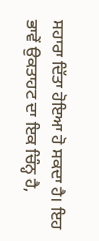ਸਹਾਰਾ ਦਿੱਤਾ ਹੋਇਆ ਹੋ ਸਕਦਾ ਹੈ। ਇਹ ਭਾਵੇਂ ਉਕਤਾਹਟ ਦਾ ਇਕ ਚਿੰਨ੍ਹ ਹੈ,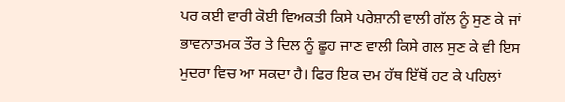ਪਰ ਕਈ ਵਾਰੀ ਕੋਈ ਵਿਅਕਤੀ ਕਿਸੇ ਪਰੇਸ਼ਾਨੀ ਵਾਲੀ ਗੱਲ ਨੂੰ ਸੁਣ ਕੇ ਜਾਂ ਭਾਵਨਾਤਮਕ ਤੌਰ ਤੇ ਦਿਲ ਨੂੰ ਛੂਹ ਜਾਣ ਵਾਲੀ ਕਿਸੇ ਗਲ ਸੁਣ ਕੇ ਵੀ ਇਸ ਮੁਦਰਾ ਵਿਚ ਆ ਸਕਦਾ ਹੈ। ਫਿਰ ਇਕ ਦਮ ਹੱਥ ਇੱਥੋਂ ਹਟ ਕੇ ਪਹਿਲਾਂ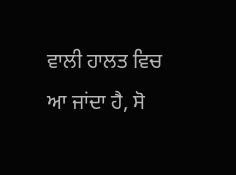ਵਾਲੀ ਹਾਲਤ ਵਿਚ ਆ ਜਾਂਦਾ ਹੈ, ਸੋ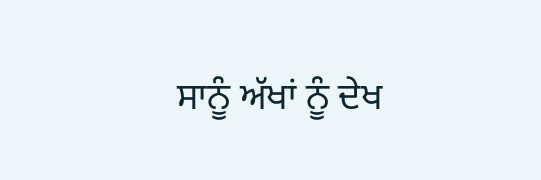ਸਾਨੂੰ ਅੱਖਾਂ ਨੂੰ ਦੇਖ